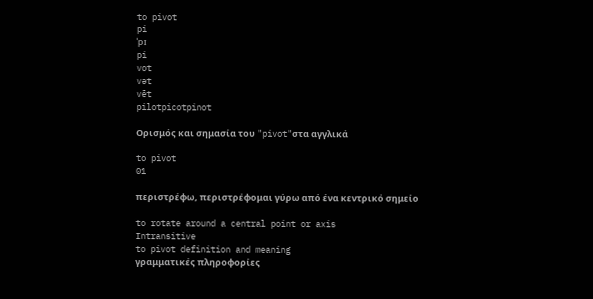to pivot
pi
ˈpɪ
pi
vot
vət
vēt
pilotpicotpinot

Ορισμός και σημασία του "pivot"στα αγγλικά

to pivot
01

περιστρέφω, περιστρέφομαι γύρω από ένα κεντρικό σημείο

to rotate around a central point or axis
Intransitive
to pivot definition and meaning
γραμματικές πληροφορίες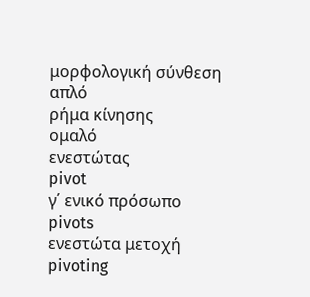μορφολογική σύνθεση
απλό
ρήμα κίνησης
ομαλό
ενεστώτας
pivot
γ΄ ενικό πρόσωπο
pivots
ενεστώτα μετοχή
pivoting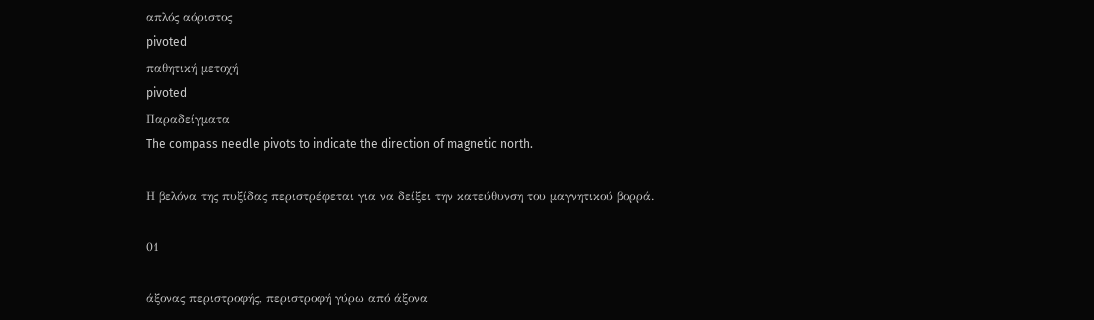απλός αόριστος
pivoted
παθητική μετοχή
pivoted
Παραδείγματα
The compass needle pivots to indicate the direction of magnetic north.

Η βελόνα της πυξίδας περιστρέφεται για να δείξει την κατεύθυνση του μαγνητικού βορρά.

01

άξονας περιστροφής, περιστροφή γύρω από άξονα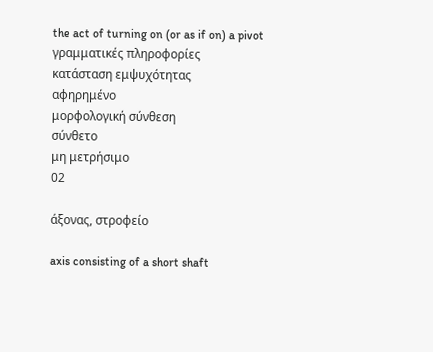the act of turning on (or as if on) a pivot
γραμματικές πληροφορίες
κατάσταση εμψυχότητας
αφηρημένο
μορφολογική σύνθεση
σύνθετο
μη μετρήσιμο
02

άξονας, στροφείο

axis consisting of a short shaft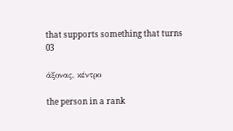that supports something that turns
03

άξονας, κέντρο

the person in a rank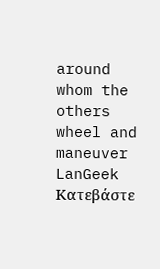around whom the others wheel and maneuver
LanGeek
Κατεβάστε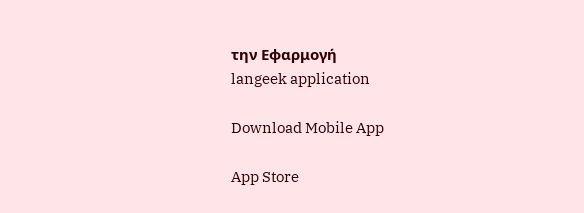την Εφαρμογή
langeek application

Download Mobile App

App Store